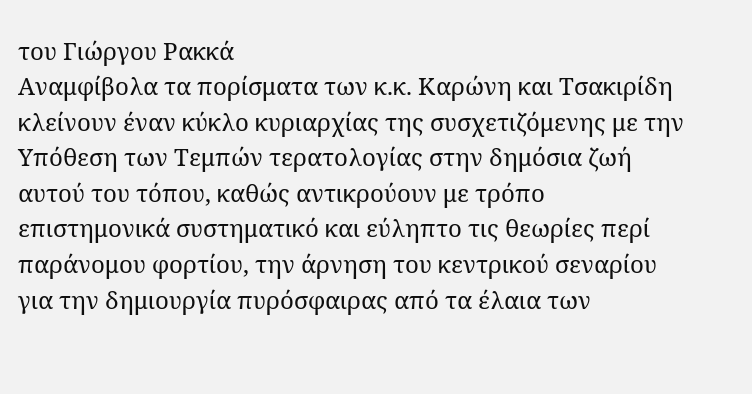του Γιώργου Ρακκά
Αναμφίβολα τα πορίσματα των κ.κ. Καρώνη και Τσακιρίδη κλείνουν έναν κύκλο κυριαρχίας της συσχετιζόμενης με την Υπόθεση των Τεμπών τερατολογίας στην δημόσια ζωή αυτού του τόπου, καθώς αντικρούουν με τρόπο επιστημονικά συστηματικό και εύληπτο τις θεωρίες περί παράνομου φορτίου, την άρνηση του κεντρικού σεναρίου για την δημιουργία πυρόσφαιρας από τα έλαια των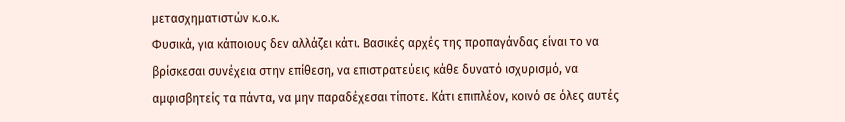μετασχηματιστών κ.ο.κ.
Φυσικά, για κάποιους δεν αλλάζει κάτι. Βασικές αρχές της προπαγάνδας είναι το να βρίσκεσαι συνέχεια στην επίθεση, να επιστρατεύεις κάθε δυνατό ισχυρισμό, να αμφισβητείς τα πάντα, να μην παραδέχεσαι τίποτε. Κάτι επιπλέον, κοινό σε όλες αυτές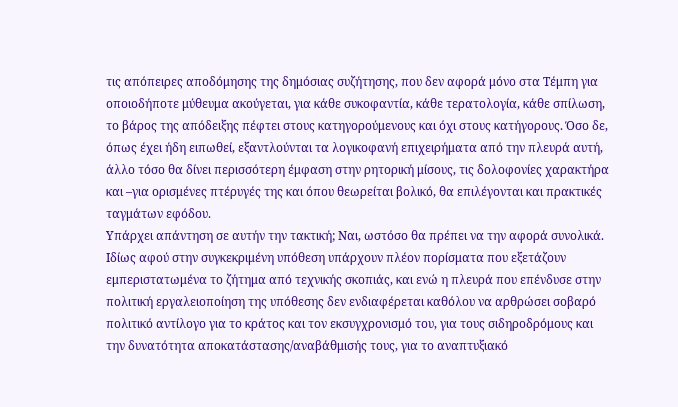τις απόπειρες αποδόμησης της δημόσιας συζήτησης, που δεν αφορά μόνο στα Τέμπη για οποιοδήποτε μύθευμα ακούγεται, για κάθε συκοφαντία, κάθε τερατολογία, κάθε σπίλωση, το βάρος της απόδειξης πέφτει στους κατηγορούμενους και όχι στους κατήγορους. Όσο δε, όπως έχει ήδη ειπωθεί, εξαντλούνται τα λογικοφανή επιχειρήματα από την πλευρά αυτή, άλλο τόσο θα δίνει περισσότερη έμφαση στην ρητορική μίσους, τις δολοφονίες χαρακτήρα και –για ορισμένες πτέρυγές της και όπου θεωρείται βολικό, θα επιλέγονται και πρακτικές ταγμάτων εφόδου.
Υπάρχει απάντηση σε αυτήν την τακτική; Ναι, ωστόσο θα πρέπει να την αφορά συνολικά. Ιδίως αφού στην συγκεκριμένη υπόθεση υπάρχουν πλέον πορίσματα που εξετάζουν εμπεριστατωμένα το ζήτημα από τεχνικής σκοπιάς, και ενώ η πλευρά που επένδυσε στην πολιτική εργαλειοποίηση της υπόθεσης δεν ενδιαφέρεται καθόλου να αρθρώσει σοβαρό πολιτικό αντίλογο για το κράτος και τον εκσυγχρονισμό του, για τους σιδηροδρόμους και την δυνατότητα αποκατάστασης/αναβάθμισής τους, για το αναπτυξιακό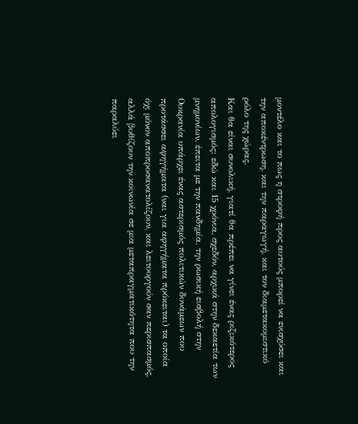μοντέλο και το πως η στροφή προς αυτούς μπορεί να ενισχύσει και την αποκέντρωση, και την παραγωγή, και τον διαμετακομιστικό ρόλο της χώρας.
Και θα είναι συνολική, γιατί θα πρέπει να γίνει ένας ριζικότερος απολογισμός: εδώ και 15 χρόνια, σχεδόν, αρχικά στην δεκαετία των μνημονίων, έπειτα με την πανδημία, την ρωσική εισβολή στην Ουκρανία υπάρχει ένας αστερισμός πολιτικών δυνάμεων που προτάσσει αφηγήματα (ναι για αφηγήματα πρόκειται) τα οποία όχι μόνον αποπροσανατολίζουν, και λειτουργούν σαν περισπασμός, αλλά βυθίζουν την κοινωνία σε μια μεταπραγματικότητα που την παραλύει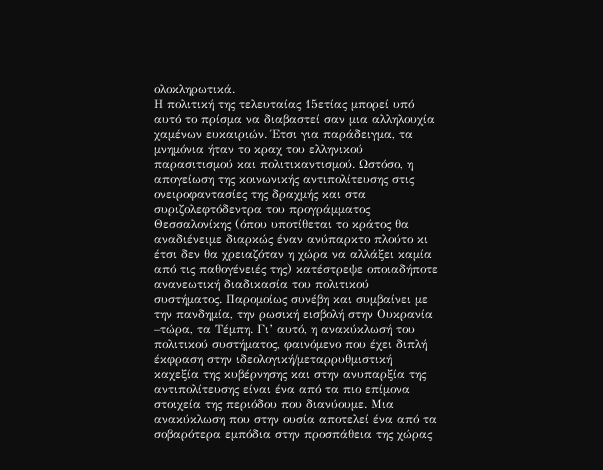ολοκληρωτικά.
Η πολιτική της τελευταίας 15ετίας μπορεί υπό αυτό το πρίσμα να διαβαστεί σαν μια αλληλουχία χαμένων ευκαιριών. Έτσι για παράδειγμα, τα μνημόνια ήταν το κραχ του ελληνικού παρασιτισμού και πολιτικαντισμού. Ωστόσο, η απογείωση της κοινωνικής αντιπολίτευσης στις ονειροφαντασίες της δραχμής και στα συριζολεφτόδεντρα του προγράμματος Θεσσαλονίκης (όπου υποτίθεται το κράτος θα αναδιένειμε διαρκώς έναν ανύπαρκτο πλούτο κι έτσι δεν θα χρειαζόταν η χώρα να αλλάξει καμία από τις παθογένειές της) κατέστρεψε οποιαδήποτε ανανεωτική διαδικασία του πολιτικού συστήματος. Παρομοίως συνέβη και συμβαίνει με την πανδημία, την ρωσική εισβολή στην Ουκρανία –τώρα, τα Τέμπη. Γι’ αυτό, η ανακύκλωσή του πολιτικού συστήματος, φαινόμενο που έχει διπλή έκφραση στην ιδεολογική/μεταρρυθμιστική καχεξία της κυβέρνησης και στην ανυπαρξία της αντιπολίτευσης είναι ένα από τα πιο επίμονα στοιχεία της περιόδου που διανύουμε. Μια ανακύκλωση που στην ουσία αποτελεί ένα από τα σοβαρότερα εμπόδια στην προσπάθεια της χώρας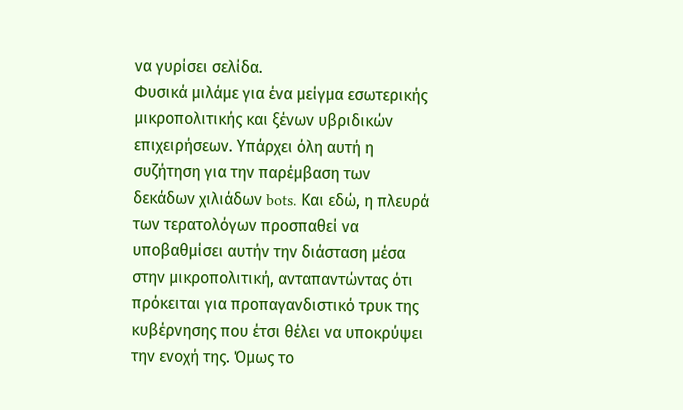να γυρίσει σελίδα.
Φυσικά μιλάμε για ένα μείγμα εσωτερικής μικροπολιτικής και ξένων υβριδικών επιχειρήσεων. Υπάρχει όλη αυτή η συζήτηση για την παρέμβαση των δεκάδων χιλιάδων bots. Και εδώ, η πλευρά των τερατολόγων προσπαθεί να υποβαθμίσει αυτήν την διάσταση μέσα στην μικροπολιτική, ανταπαντώντας ότι πρόκειται για προπαγανδιστικό τρυκ της κυβέρνησης που έτσι θέλει να υποκρύψει την ενοχή της. Όμως το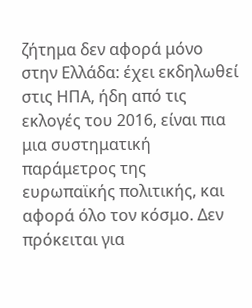ζήτημα δεν αφορά μόνο στην Ελλάδα: έχει εκδηλωθεί στις ΗΠΑ, ήδη από τις εκλογές του 2016, είναι πια μια συστηματική παράμετρος της ευρωπαϊκής πολιτικής, και αφορά όλο τον κόσμο. Δεν πρόκειται για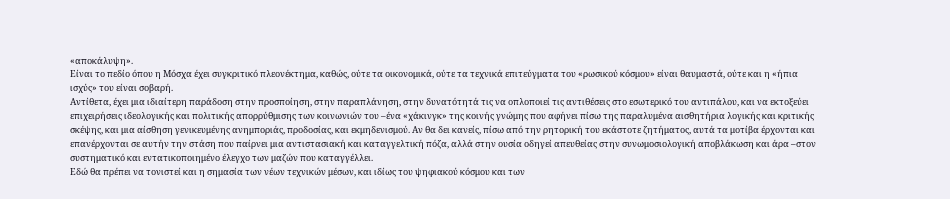«αποκάλυψη».
Είναι το πεδίο όπου η Μόσχα έχει συγκριτικό πλεονέκτημα, καθώς, ούτε τα οικονομικά, ούτε τα τεχνικά επιτεύγματα του «ρωσικού κόσμου» είναι θαυμαστά, ούτε και η «ήπια ισχύς» του είναι σοβαρή.
Αντίθετα, έχει μια ιδιαίτερη παράδοση στην προσποίηση, στην παραπλάνηση, στην δυνατότητά τις να οπλοποιεί τις αντιθέσεις στο εσωτερικό του αντιπάλου, και να εκτοξεύει επιχειρήσεις ιδεολογικής και πολιτικής απορρύθμισης των κοινωνιών του –ένα «χάκινγκ» της κοινής γνώμης που αφήνει πίσω της παραλυμένα αισθητήρια λογικής και κριτικής σκέψης, και μια αίσθηση γενικευμένης ανημποριάς, προδοσίας, και εκμηδενισμού. Αν θα δει κανείς, πίσω από την ρητορική του εκάστοτε ζητήματος, αυτά τα μοτίβα έρχονται και επανέρχονται σε αυτήν την στάση που παίρνει μια αντιστασιακή και καταγγελτική πόζα, αλλά στην ουσία οδηγεί απευθείας στην συνωμοσιολογική αποβλάκωση και άρα –στον συστηματικό και εντατικοποιημένο έλεγχο των μαζών που καταγγέλλει.
Εδώ θα πρέπει να τονιστεί και η σημασία των νέων τεχνικών μέσων, και ιδίως του ψηφιακού κόσμου και των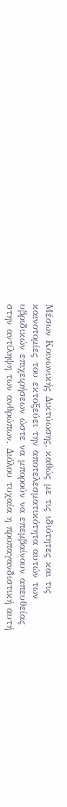Μέσων Κοινωνικής Δικτύωσης, καθώς με τις ιδιότητες και τις καινοτομίες του εκτοξεύει την αποτελεσματικότητα αυτών των υβριδικών επιχειρήσεων ώστε να μπορούν να επεμβαίνουν απευθείας στην αντίληψη των ανθρώπων. Διόλου τυχαία η προπαγανδιστική αυτή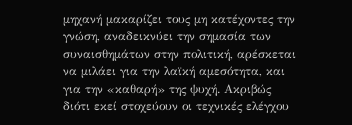μηχανή μακαρίζει τους μη κατέχοντες την γνώση, αναδεικνύει την σημασία των συναισθημάτων στην πολιτική, αρέσκεται να μιλάει για την λαϊκή αμεσότητα, και για την «καθαρή» της ψυχή. Ακριβώς διότι εκεί στοχεύουν οι τεχνικές ελέγχου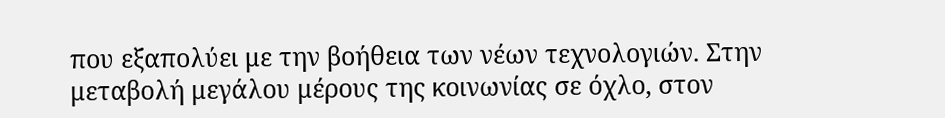που εξαπολύει με την βοήθεια των νέων τεχνολογιών. Στην μεταβολή μεγάλου μέρους της κοινωνίας σε όχλο, στον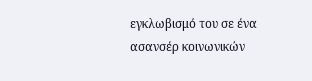εγκλωβισμό του σε ένα ασανσέρ κοινωνικών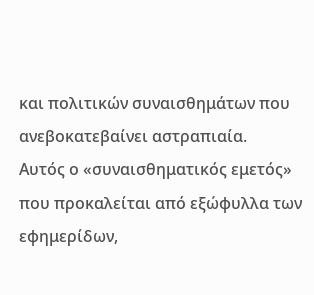και πολιτικών συναισθημάτων που ανεβοκατεβαίνει αστραπιαία.
Αυτός ο «συναισθηματικός εμετός» που προκαλείται από εξώφυλλα των εφημερίδων,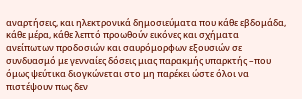αναρτήσεις, και ηλεκτρονικά δημοσιεύματα που κάθε εβδομάδα, κάθε μέρα, κάθε λεπτό προωθούν εικόνες και σχήματα ανείπωτων προδοσιών και σαυρόμορφων εξουσιών σε συνδυασμό με γενναίες δόσεις μιας παρακμής υπαρκτής –που όμως ψεύτικα διογκώνεται στο μη παρέκει ώστε όλοι να πιστέψουν πως δεν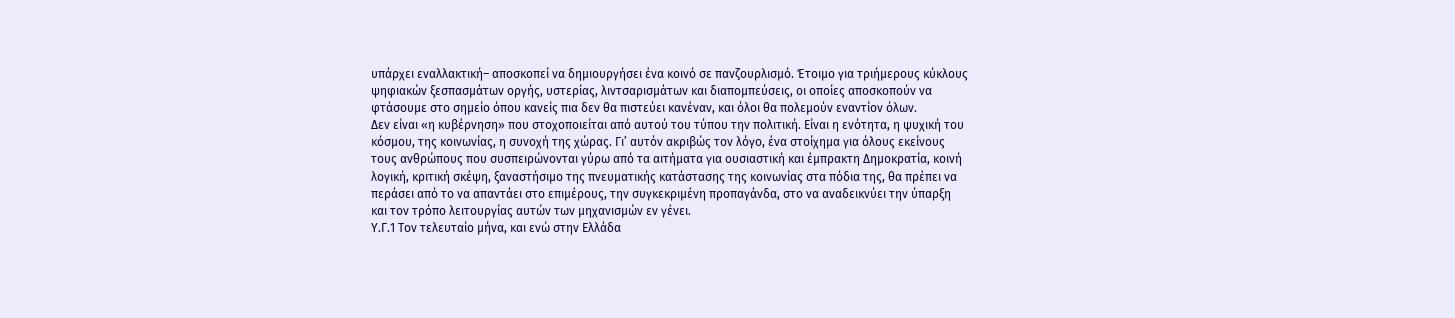υπάρχει εναλλακτική– αποσκοπεί να δημιουργήσει ένα κοινό σε πανζουρλισμό. Έτοιμο για τριήμερους κύκλους ψηφιακών ξεσπασμάτων οργής, υστερίας, λιντσαρισμάτων και διαπομπεύσεις, οι οποίες αποσκοπούν να φτάσουμε στο σημείο όπου κανείς πια δεν θα πιστεύει κανέναν, και όλοι θα πολεμούν εναντίον όλων.
Δεν είναι «η κυβέρνηση» που στοχοποιείται από αυτού του τύπου την πολιτική. Είναι η ενότητα, η ψυχική του κόσμου, της κοινωνίας, η συνοχή της χώρας. Γι’ αυτόν ακριβώς τον λόγο, ένα στοίχημα για όλους εκείνους τους ανθρώπους που συσπειρώνονται γύρω από τα αιτήματα για ουσιαστική και έμπρακτη Δημοκρατία, κοινή λογική, κριτική σκέψη, ξαναστήσιμο της πνευματικής κατάστασης της κοινωνίας στα πόδια της, θα πρέπει να περάσει από το να απαντάει στο επιμέρους, την συγκεκριμένη προπαγάνδα, στο να αναδεικνύει την ύπαρξη και τον τρόπο λειτουργίας αυτών των μηχανισμών εν γένει.
Υ.Γ.1 Τον τελευταίο μήνα, και ενώ στην Ελλάδα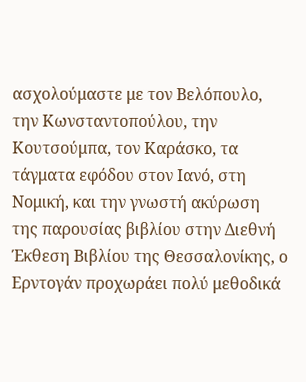ασχολούμαστε με τον Βελόπουλο, την Κωνσταντοπούλου, την Κουτσούμπα, τον Καράσκο, τα τάγματα εφόδου στον Ιανό, στη Νομική, και την γνωστή ακύρωση της παρουσίας βιβλίου στην Διεθνή Έκθεση Βιβλίου της Θεσσαλονίκης, ο Ερντογάν προχωράει πολύ μεθοδικά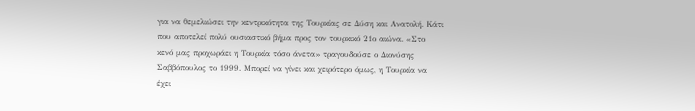για να θεμελιώσει την κεντρικότητα της Τουρκίας σε Δύση και Ανατολή. Κάτι που αποτελεί πολύ ουσιαστικό βήμα προς τον τουρκικό 21ο αιώνα. «Στο κενό μας προχωράει η Τουρκία τόσο άνετα» τραγουδούσε ο Διονύσης Σαββόπουλος το 1999. Μπορεί να γίνει και χειρότερο όμως, η Τουρκία να έχει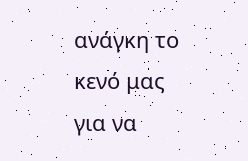ανάγκη το κενό μας για να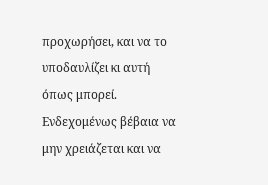προχωρήσει, και να το υποδαυλίζει κι αυτή όπως μπορεί. Ενδεχομένως βέβαια να μην χρειάζεται και να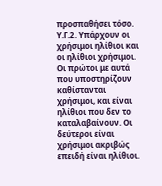προσπαθήσει τόσο.
Υ.Γ.2. Υπάρχουν οι χρήσιμοι ηλίθιοι και οι ηλίθιοι χρήσιμοι. Οι πρώτοι με αυτά που υποστηρίζουν καθίστανται χρήσιμοι, και είναι ηλίθιοι που δεν το καταλαβαίνουν. Οι δεύτεροι είναι χρήσιμοι ακριβώς επειδή είναι ηλίθιοι.